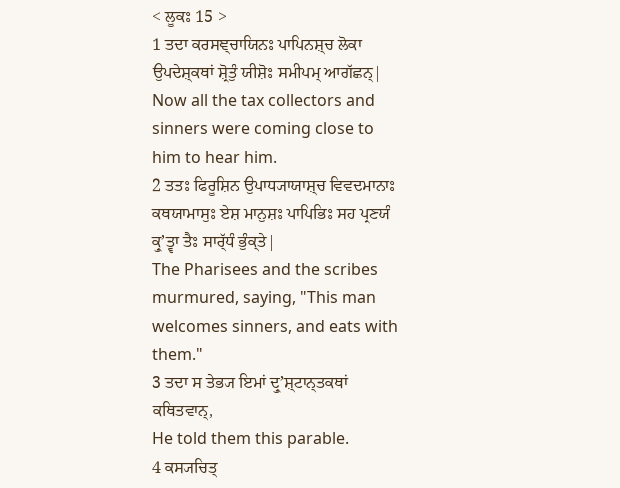< ਲੂਕਃ 15 >
1 ਤਦਾ ਕਰਸਞ੍ਚਾਯਿਨਃ ਪਾਪਿਨਸ਼੍ਚ ਲੋਕਾ ਉਪਦੇਸ਼੍ਕਥਾਂ ਸ਼੍ਰੋਤੁੰ ਯੀਸ਼ੋਃ ਸਮੀਪਮ੍ ਆਗੱਛਨ੍|
Now all the tax collectors and sinners were coming close to him to hear him.
2 ਤਤਃ ਫਿਰੂਸ਼ਿਨ ਉਪਾਧ੍ਯਾਯਾਸ਼੍ਚ ਵਿਵਦਮਾਨਾਃ ਕਥਯਾਮਾਸੁਃ ਏਸ਼ ਮਾਨੁਸ਼ਃ ਪਾਪਿਭਿਃ ਸਹ ਪ੍ਰਣਯੰ ਕ੍ਰੁʼਤ੍ਵਾ ਤੈਃ ਸਾਰ੍ੱਧੰ ਭੁੰਕ੍ਤੇ|
The Pharisees and the scribes murmured, saying, "This man welcomes sinners, and eats with them."
3 ਤਦਾ ਸ ਤੇਭ੍ਯ ਇਮਾਂ ਦ੍ਰੁʼਸ਼੍ਟਾਨ੍ਤਕਥਾਂ ਕਥਿਤਵਾਨ੍,
He told them this parable.
4 ਕਸ੍ਯਚਿਤ੍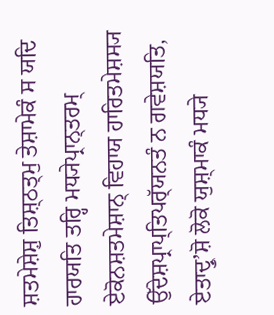ਸ਼ਤਮੇਸ਼ੇਸ਼ੁ ਤਿਸ਼੍ਠਤ੍ਮੁ ਤੇਸ਼ਾਮੇਕੰ ਸ ਯਦਿ ਹਾਰਯਤਿ ਤਰ੍ਹਿ ਮਧ੍ਯੇਪ੍ਰਾਨ੍ਤਰਮ੍ ਏਕੋਨਸ਼ਤਮੇਸ਼ਾਨ੍ ਵਿਹਾਯ ਹਾਰਿਤਮੇਸ਼ਸ੍ਯ ਉੱਦੇਸ਼ਪ੍ਰਾਪ੍ਤਿਪਰ੍ੱਯਨਤੰ ਨ ਗਵੇਸ਼ਯਤਿ, ਏਤਾਦ੍ਰੁʼਸ਼ੋ ਲੋਕੋ ਯੁਸ਼੍ਮਾਕੰ ਮਧ੍ਯੇ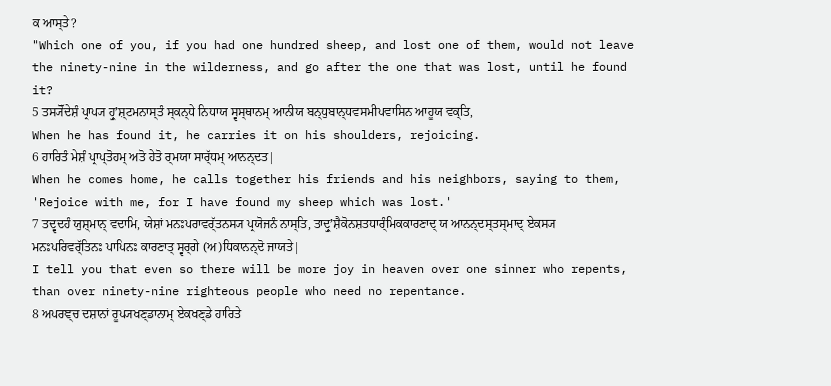ਕ ਆਸ੍ਤੇ?
"Which one of you, if you had one hundred sheep, and lost one of them, would not leave the ninety-nine in the wilderness, and go after the one that was lost, until he found it?
5 ਤਸ੍ਯੋੱਦੇਸ਼ੰ ਪ੍ਰਾਪ੍ਯ ਹ੍ਰੁʼਸ਼੍ਟਮਨਾਸ੍ਤੰ ਸ੍ਕਨ੍ਧੇ ਨਿਧਾਯ ਸ੍ਵਸ੍ਥਾਨਮ੍ ਆਨੀਯ ਬਨ੍ਧੁਬਾਨ੍ਧਵਸਮੀਪਵਾਸਿਨ ਆਹੂਯ ਵਕ੍ਤਿ,
When he has found it, he carries it on his shoulders, rejoicing.
6 ਹਾਰਿਤੰ ਮੇਸ਼ੰ ਪ੍ਰਾਪ੍ਤੋਹਮ੍ ਅਤੋ ਹੇਤੋ ਰ੍ਮਯਾ ਸਾਰ੍ੱਧਮ੍ ਆਨਨ੍ਦਤ|
When he comes home, he calls together his friends and his neighbors, saying to them, 'Rejoice with me, for I have found my sheep which was lost.'
7 ਤਦ੍ਵਦਹੰ ਯੁਸ਼੍ਮਾਨ੍ ਵਦਾਮਿ, ਯੇਸ਼ਾਂ ਮਨਃਪਰਾਵਰ੍ੱਤਨਸ੍ਯ ਪ੍ਰਯੋਜਨੰ ਨਾਸ੍ਤਿ, ਤਾਦ੍ਰੁʼਸ਼ੈਕੋਨਸ਼ਤਧਾਰ੍ੰਮਿਕਕਾਰਣਾਦ੍ ਯ ਆਨਨ੍ਦਸ੍ਤਸ੍ਮਾਦ੍ ਏਕਸ੍ਯ ਮਨਃਪਰਿਵਰ੍ੱਤਿਨਃ ਪਾਪਿਨਃ ਕਾਰਣਾਤ੍ ਸ੍ਵਰ੍ਗੇ (ਅ)ਧਿਕਾਨਨ੍ਦੋ ਜਾਯਤੇ|
I tell you that even so there will be more joy in heaven over one sinner who repents, than over ninety-nine righteous people who need no repentance.
8 ਅਪਰਞ੍ਚ ਦਸ਼ਾਨਾਂ ਰੂਪ੍ਯਖਣ੍ਡਾਨਾਮ੍ ਏਕਖਣ੍ਡੇ ਹਾਰਿਤੇ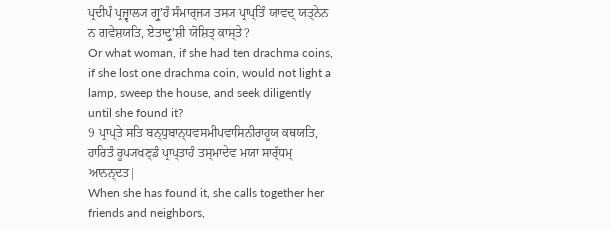ਪ੍ਰਦੀਪੰ ਪ੍ਰਜ੍ਵਾਲ੍ਯ ਗ੍ਰੁʼਹੰ ਸੰਮਾਰ੍ਜ੍ਯ ਤਸ੍ਯ ਪ੍ਰਾਪ੍ਤਿੰ ਯਾਵਦ੍ ਯਤ੍ਨੇਨ ਨ ਗਵੇਸ਼ਯਤਿ, ਏਤਾਦ੍ਰੁʼਸ਼ੀ ਯੋਸ਼ਿਤ੍ ਕਾਸ੍ਤੇ?
Or what woman, if she had ten drachma coins, if she lost one drachma coin, would not light a lamp, sweep the house, and seek diligently until she found it?
9 ਪ੍ਰਾਪ੍ਤੇ ਸਤਿ ਬਨ੍ਧੁਬਾਨ੍ਧਵਸਮੀਪਵਾਸਿਨੀਰਾਹੂਯ ਕਥਯਤਿ, ਹਾਰਿਤੰ ਰੂਪ੍ਯਖਣ੍ਡੰ ਪ੍ਰਾਪ੍ਤਾਹੰ ਤਸ੍ਮਾਦੇਵ ਮਯਾ ਸਾਰ੍ੱਧਮ੍ ਆਨਨ੍ਦਤ|
When she has found it, she calls together her friends and neighbors,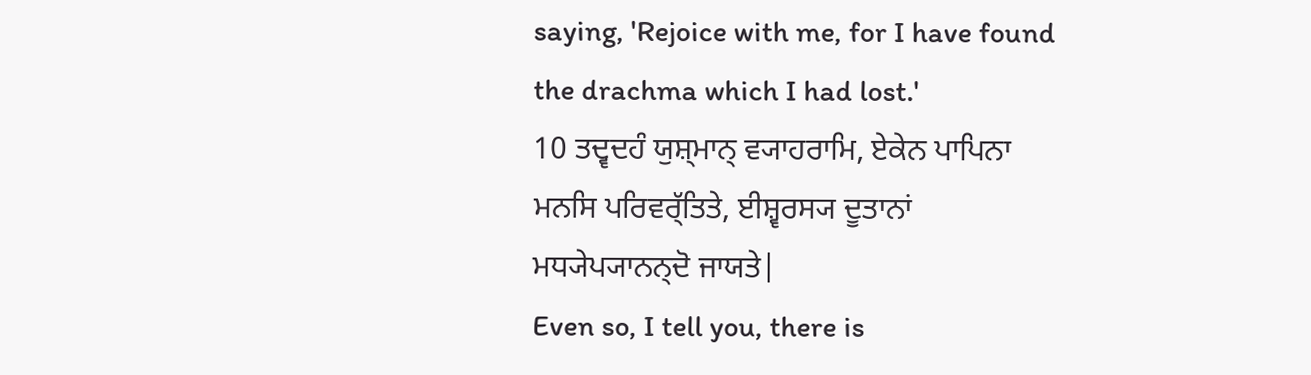saying, 'Rejoice with me, for I have found the drachma which I had lost.'
10 ਤਦ੍ਵਦਹੰ ਯੁਸ਼੍ਮਾਨ੍ ਵ੍ਯਾਹਰਾਮਿ, ਏਕੇਨ ਪਾਪਿਨਾ ਮਨਸਿ ਪਰਿਵਰ੍ੱਤਿਤੇ, ਈਸ਼੍ਵਰਸ੍ਯ ਦੂਤਾਨਾਂ ਮਧ੍ਯੇਪ੍ਯਾਨਨ੍ਦੋ ਜਾਯਤੇ|
Even so, I tell you, there is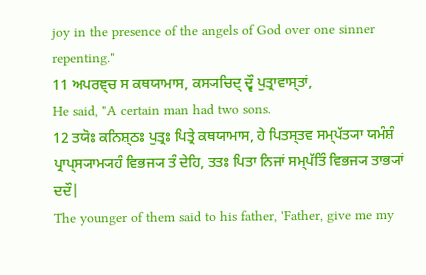joy in the presence of the angels of God over one sinner repenting."
11 ਅਪਰਞ੍ਚ ਸ ਕਥਯਾਮਾਸ, ਕਸ੍ਯਚਿਦ੍ ਦ੍ਵੌ ਪੁਤ੍ਰਾਵਾਸ੍ਤਾਂ,
He said, "A certain man had two sons.
12 ਤਯੋਃ ਕਨਿਸ਼੍ਠਃ ਪੁਤ੍ਰਃ ਪਿਤ੍ਰੇ ਕਥਯਾਮਾਸ, ਹੇ ਪਿਤਸ੍ਤਵ ਸਮ੍ਪੱਤ੍ਯਾ ਯਮੰਸ਼ੰ ਪ੍ਰਾਪ੍ਸ੍ਯਾਮ੍ਯਹੰ ਵਿਭਜ੍ਯ ਤੰ ਦੇਹਿ, ਤਤਃ ਪਿਤਾ ਨਿਜਾਂ ਸਮ੍ਪੱਤਿੰ ਵਿਭਜ੍ਯ ਤਾਭ੍ਯਾਂ ਦਦੌ|
The younger of them said to his father, 'Father, give me my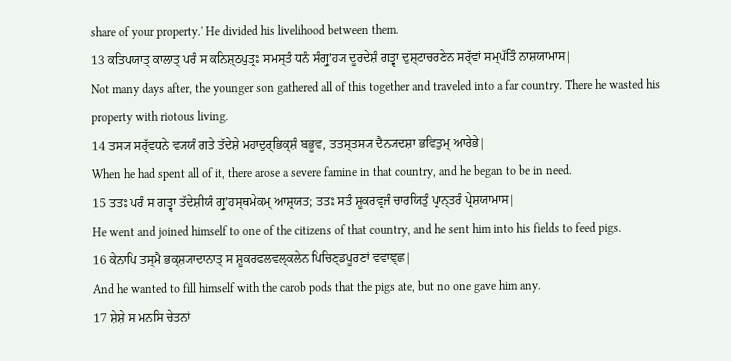share of your property.' He divided his livelihood between them.
13 ਕਤਿਪਯਾਤ੍ ਕਾਲਾਤ੍ ਪਰੰ ਸ ਕਨਿਸ਼੍ਠਪੁਤ੍ਰਃ ਸਮਸ੍ਤੰ ਧਨੰ ਸੰਗ੍ਰੁʼਹ੍ਯ ਦੂਰਦੇਸ਼ੰ ਗਤ੍ਵਾ ਦੁਸ਼੍ਟਾਚਰਣੇਨ ਸਰ੍ੱਵਾਂ ਸਮ੍ਪੱਤਿੰ ਨਾਸ਼ਯਾਮਾਸ|
Not many days after, the younger son gathered all of this together and traveled into a far country. There he wasted his property with riotous living.
14 ਤਸ੍ਯ ਸਰ੍ੱਵਧਨੇ ਵ੍ਯਯੰ ਗਤੇ ਤੱਦੇਸ਼ੇ ਮਹਾਦੁਰ੍ਭਿਕ੍ਸ਼ੰ ਬਭੂਵ, ਤਤਸ੍ਤਸ੍ਯ ਦੈਨ੍ਯਦਸ਼ਾ ਭਵਿਤੁਮ੍ ਆਰੇਭੇ|
When he had spent all of it, there arose a severe famine in that country, and he began to be in need.
15 ਤਤਃ ਪਰੰ ਸ ਗਤ੍ਵਾ ਤੱਦੇਸ਼ੀਯੰ ਗ੍ਰੁʼਹਸ੍ਥਮੇਕਮ੍ ਆਸ਼੍ਰਯਤ; ਤਤਃ ਸਤੰ ਸ਼ੂਕਰਵ੍ਰਜੰ ਚਾਰਯਿਤੁੰ ਪ੍ਰਾਨ੍ਤਰੰ ਪ੍ਰੇਸ਼ਯਾਮਾਸ|
He went and joined himself to one of the citizens of that country, and he sent him into his fields to feed pigs.
16 ਕੇਨਾਪਿ ਤਸ੍ਮੈ ਭਕ੍ਸ਼੍ਯਾਦਾਨਾਤ੍ ਸ ਸ਼ੂਕਰਫਲਵਲ੍ਕਲੇਨ ਪਿਚਿਣ੍ਡਪੂਰਣਾਂ ਵਵਾਞ੍ਛ|
And he wanted to fill himself with the carob pods that the pigs ate, but no one gave him any.
17 ਸ਼ੇਸ਼ੇ ਸ ਮਨਸਿ ਚੇਤਨਾਂ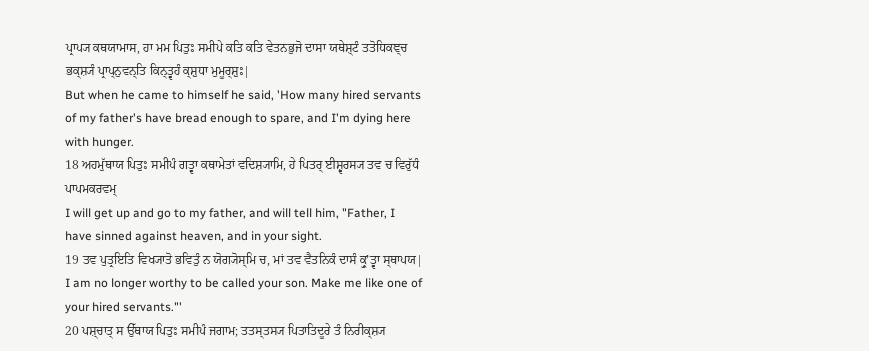ਪ੍ਰਾਪ੍ਯ ਕਥਯਾਮਾਸ, ਹਾ ਮਮ ਪਿਤੁਃ ਸਮੀਪੇ ਕਤਿ ਕਤਿ ਵੇਤਨਭੁਜੋ ਦਾਸਾ ਯਥੇਸ਼੍ਟੰ ਤਤੋਧਿਕਞ੍ਚ ਭਕ੍ਸ਼੍ਯੰ ਪ੍ਰਾਪ੍ਨੁਵਨ੍ਤਿ ਕਿਨ੍ਤ੍ਵਹੰ ਕ੍ਸ਼ੁਧਾ ਮੁਮੂਰ੍ਸ਼ੁਃ|
But when he came to himself he said, 'How many hired servants of my father's have bread enough to spare, and I'm dying here with hunger.
18 ਅਹਮੁੱਥਾਯ ਪਿਤੁਃ ਸਮੀਪੰ ਗਤ੍ਵਾ ਕਥਾਮੇਤਾਂ ਵਦਿਸ਼੍ਯਾਮਿ, ਹੇ ਪਿਤਰ੍ ਈਸ਼੍ਵਰਸ੍ਯ ਤਵ ਚ ਵਿਰੁੱਧੰ ਪਾਪਮਕਰਵਮ੍
I will get up and go to my father, and will tell him, "Father, I have sinned against heaven, and in your sight.
19 ਤਵ ਪੁਤ੍ਰਇਤਿ ਵਿਖ੍ਯਾਤੋ ਭਵਿਤੁੰ ਨ ਯੋਗ੍ਯੋਸ੍ਮਿ ਚ, ਮਾਂ ਤਵ ਵੈਤਨਿਕੰ ਦਾਸੰ ਕ੍ਰੁʼਤ੍ਵਾ ਸ੍ਥਾਪਯ|
I am no longer worthy to be called your son. Make me like one of your hired servants."'
20 ਪਸ਼੍ਚਾਤ੍ ਸ ਉੱਥਾਯ ਪਿਤੁਃ ਸਮੀਪੰ ਜਗਾਮ; ਤਤਸ੍ਤਸ੍ਯ ਪਿਤਾਤਿਦੂਰੇ ਤੰ ਨਿਰੀਕ੍ਸ਼੍ਯ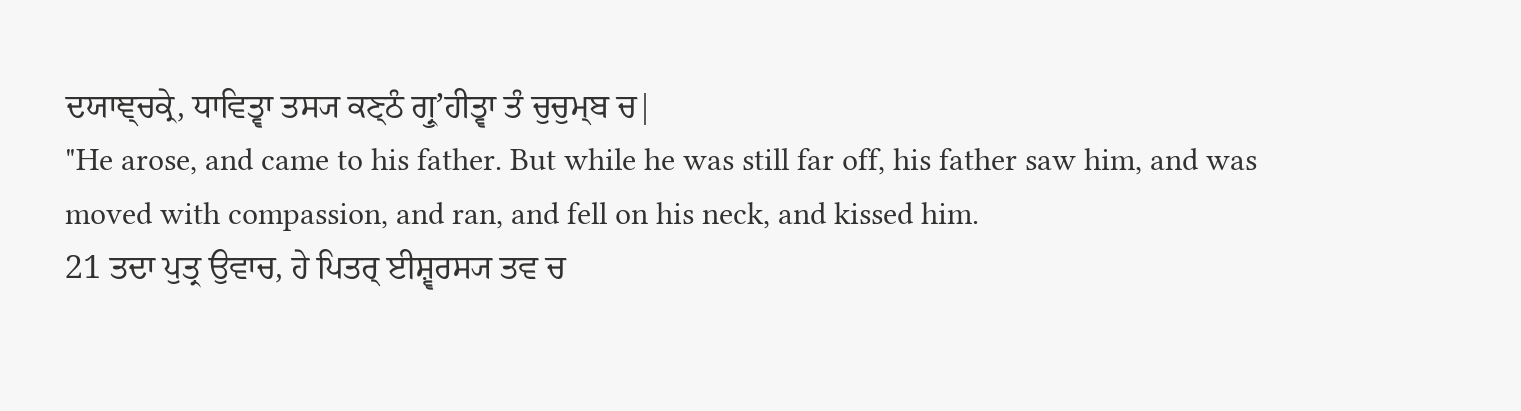ਦਯਾਞ੍ਚਕ੍ਰੇ, ਧਾਵਿਤ੍ਵਾ ਤਸ੍ਯ ਕਣ੍ਠੰ ਗ੍ਰੁʼਹੀਤ੍ਵਾ ਤੰ ਚੁਚੁਮ੍ਬ ਚ|
"He arose, and came to his father. But while he was still far off, his father saw him, and was moved with compassion, and ran, and fell on his neck, and kissed him.
21 ਤਦਾ ਪੁਤ੍ਰ ਉਵਾਚ, ਹੇ ਪਿਤਰ੍ ਈਸ਼੍ਵਰਸ੍ਯ ਤਵ ਚ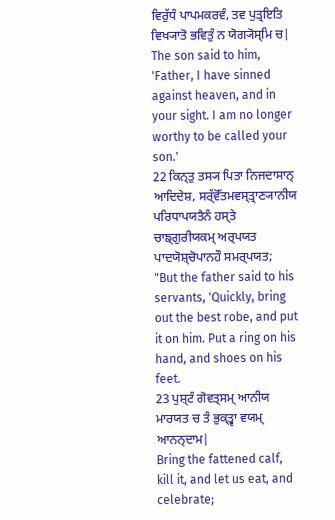ਵਿਰੁੱਧੰ ਪਾਪਮਕਰਵੰ, ਤਵ ਪੁਤ੍ਰਇਤਿ ਵਿਖ੍ਯਾਤੋ ਭਵਿਤੁੰ ਨ ਯੋਗ੍ਯੋਸ੍ਮਿ ਚ|
The son said to him, 'Father, I have sinned against heaven, and in your sight. I am no longer worthy to be called your son.'
22 ਕਿਨ੍ਤੁ ਤਸ੍ਯ ਪਿਤਾ ਨਿਜਦਾਸਾਨ੍ ਆਦਿਦੇਸ਼, ਸਰ੍ੱਵੋੱਤਮਵਸ੍ਤ੍ਰਾਣ੍ਯਾਨੀਯ ਪਰਿਧਾਪਯਤੈਨੰ ਹਸ੍ਤੇ ਚਾਙ੍ਗੁਰੀਯਕਮ੍ ਅਰ੍ਪਯਤ ਪਾਦਯੋਸ਼੍ਚੋਪਾਨਹੌ ਸਮਰ੍ਪਯਤ;
"But the father said to his servants, 'Quickly, bring out the best robe, and put it on him. Put a ring on his hand, and shoes on his feet.
23 ਪੁਸ਼੍ਟੰ ਗੋਵਤ੍ਸਮ੍ ਆਨੀਯ ਮਾਰਯਤ ਚ ਤੰ ਭੁਕ੍ਤ੍ਵਾ ਵਯਮ੍ ਆਨਨ੍ਦਾਮ|
Bring the fattened calf, kill it, and let us eat, and celebrate;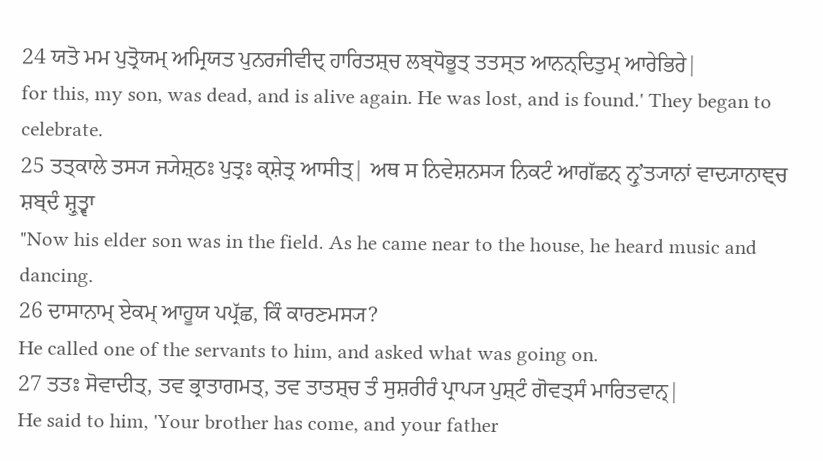24 ਯਤੋ ਮਮ ਪੁਤ੍ਰੋਯਮ੍ ਅਮ੍ਰਿਯਤ ਪੁਨਰਜੀਵੀਦ੍ ਹਾਰਿਤਸ਼੍ਚ ਲਬ੍ਧੋਭੂਤ੍ ਤਤਸ੍ਤ ਆਨਨ੍ਦਿਤੁਮ੍ ਆਰੇਭਿਰੇ|
for this, my son, was dead, and is alive again. He was lost, and is found.' They began to celebrate.
25 ਤਤ੍ਕਾਲੇ ਤਸ੍ਯ ਜ੍ਯੇਸ਼੍ਠਃ ਪੁਤ੍ਰਃ ਕ੍ਸ਼ੇਤ੍ਰ ਆਸੀਤ੍| ਅਥ ਸ ਨਿਵੇਸ਼ਨਸ੍ਯ ਨਿਕਟੰ ਆਗੱਛਨ੍ ਨ੍ਰੁʼਤ੍ਯਾਨਾਂ ਵਾਦ੍ਯਾਨਾਞ੍ਚ ਸ਼ਬ੍ਦੰ ਸ਼੍ਰੁਤ੍ਵਾ
"Now his elder son was in the field. As he came near to the house, he heard music and dancing.
26 ਦਾਸਾਨਾਮ੍ ਏਕਮ੍ ਆਹੂਯ ਪਪ੍ਰੱਛ, ਕਿੰ ਕਾਰਣਮਸ੍ਯ?
He called one of the servants to him, and asked what was going on.
27 ਤਤਃ ਸੋਵਾਦੀਤ੍, ਤਵ ਭ੍ਰਾਤਾਗਮਤ੍, ਤਵ ਤਾਤਸ਼੍ਚ ਤੰ ਸੁਸ਼ਰੀਰੰ ਪ੍ਰਾਪ੍ਯ ਪੁਸ਼੍ਟੰ ਗੋਵਤ੍ਸੰ ਮਾਰਿਤਵਾਨ੍|
He said to him, 'Your brother has come, and your father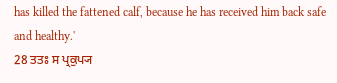has killed the fattened calf, because he has received him back safe and healthy.'
28 ਤਤਃ ਸ ਪ੍ਰਕੁਪ੍ਯ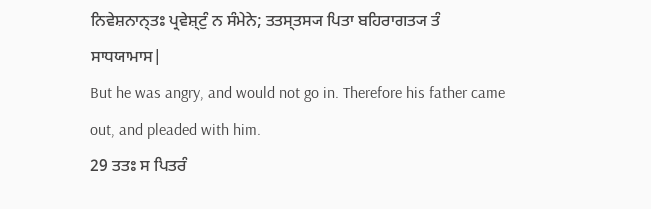ਨਿਵੇਸ਼ਨਾਨ੍ਤਃ ਪ੍ਰਵੇਸ਼੍ਟੁੰ ਨ ਸੰਮੇਨੇ; ਤਤਸ੍ਤਸ੍ਯ ਪਿਤਾ ਬਹਿਰਾਗਤ੍ਯ ਤੰ ਸਾਧਯਾਮਾਸ|
But he was angry, and would not go in. Therefore his father came out, and pleaded with him.
29 ਤਤਃ ਸ ਪਿਤਰੰ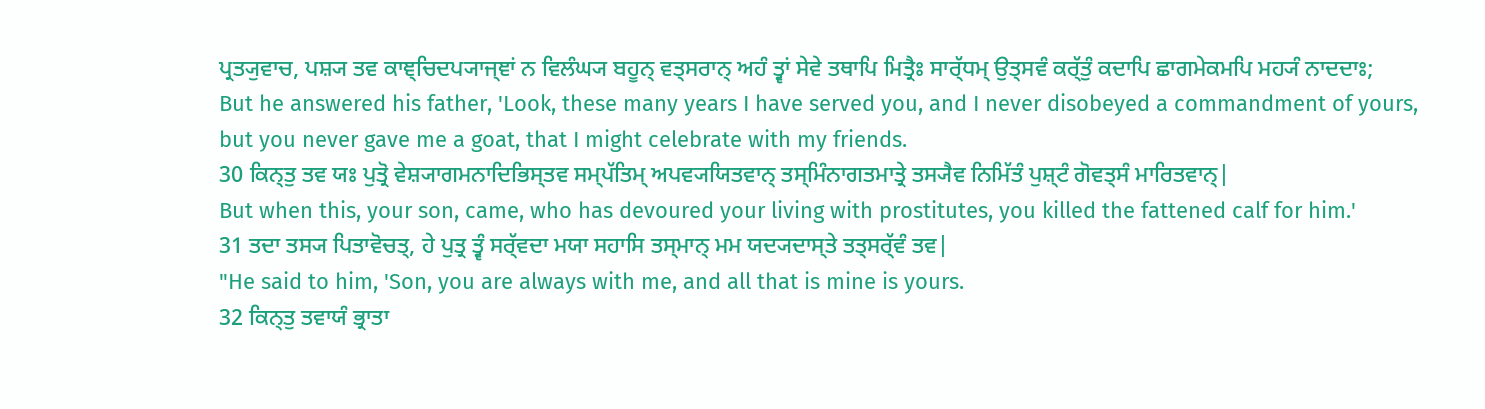ਪ੍ਰਤ੍ਯੁਵਾਚ, ਪਸ਼੍ਯ ਤਵ ਕਾਞ੍ਚਿਦਪ੍ਯਾਜ੍ਞਾਂ ਨ ਵਿਲੰਘ੍ਯ ਬਹੂਨ੍ ਵਤ੍ਸਰਾਨ੍ ਅਹੰ ਤ੍ਵਾਂ ਸੇਵੇ ਤਥਾਪਿ ਮਿਤ੍ਰੈਃ ਸਾਰ੍ੱਧਮ੍ ਉਤ੍ਸਵੰ ਕਰ੍ੱਤੁੰ ਕਦਾਪਿ ਛਾਗਮੇਕਮਪਿ ਮਹ੍ਯੰ ਨਾਦਦਾਃ;
But he answered his father, 'Look, these many years I have served you, and I never disobeyed a commandment of yours, but you never gave me a goat, that I might celebrate with my friends.
30 ਕਿਨ੍ਤੁ ਤਵ ਯਃ ਪੁਤ੍ਰੋ ਵੇਸ਼੍ਯਾਗਮਨਾਦਿਭਿਸ੍ਤਵ ਸਮ੍ਪੱਤਿਮ੍ ਅਪਵ੍ਯਯਿਤਵਾਨ੍ ਤਸ੍ਮਿੰਨਾਗਤਮਾਤ੍ਰੇ ਤਸ੍ਯੈਵ ਨਿਮਿੱਤੰ ਪੁਸ਼੍ਟੰ ਗੋਵਤ੍ਸੰ ਮਾਰਿਤਵਾਨ੍|
But when this, your son, came, who has devoured your living with prostitutes, you killed the fattened calf for him.'
31 ਤਦਾ ਤਸ੍ਯ ਪਿਤਾਵੋਚਤ੍, ਹੇ ਪੁਤ੍ਰ ਤ੍ਵੰ ਸਰ੍ੱਵਦਾ ਮਯਾ ਸਹਾਸਿ ਤਸ੍ਮਾਨ੍ ਮਮ ਯਦ੍ਯਦਾਸ੍ਤੇ ਤਤ੍ਸਰ੍ੱਵੰ ਤਵ|
"He said to him, 'Son, you are always with me, and all that is mine is yours.
32 ਕਿਨ੍ਤੁ ਤਵਾਯੰ ਭ੍ਰਾਤਾ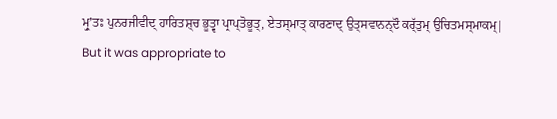ਮ੍ਰੁʼਤਃ ਪੁਨਰਜੀਵੀਦ੍ ਹਾਰਿਤਸ਼੍ਚ ਭੂਤ੍ਵਾ ਪ੍ਰਾਪ੍ਤੋਭੂਤ੍, ਏਤਸ੍ਮਾਤ੍ ਕਾਰਣਾਦ੍ ਉਤ੍ਸਵਾਨਨ੍ਦੌ ਕਰ੍ੱਤੁਮ੍ ਉਚਿਤਮਸ੍ਮਾਕਮ੍|
But it was appropriate to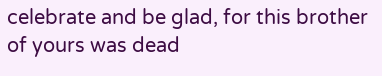celebrate and be glad, for this brother of yours was dead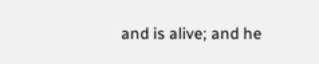and is alive; and he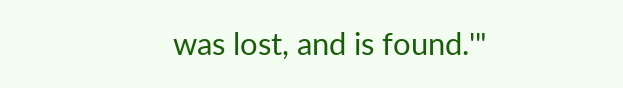was lost, and is found.'"